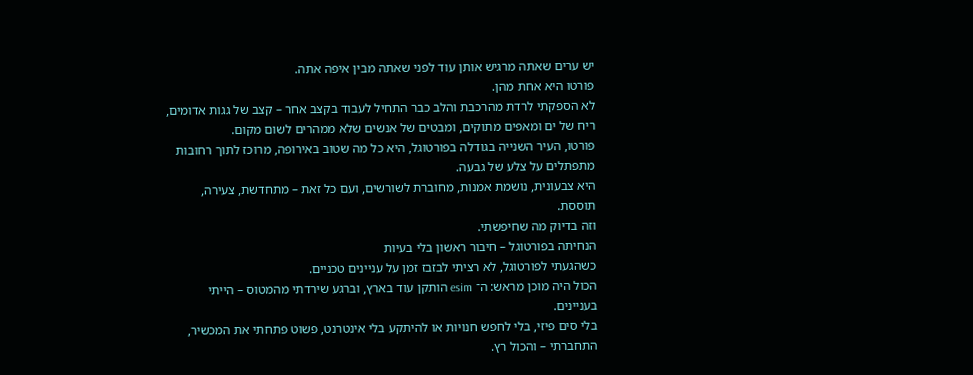יש ערים שאתה מרגיש אותן עוד לפני שאתה מבין איפה אתה.
פורטו היא אחת מהן.
לא הספקתי לרדת מהרכבת והלב כבר התחיל לעבוד בקצב אחר – קצב של גגות אדומים, ריח של ים ומאפים מתוקים, ומבטים של אנשים שלא ממהרים לשום מקום.
פורטו, העיר השנייה בגודלה בפורטוגל, היא כל מה שטוב באירופה, מרוכז לתוך רחובות מתפתלים על צלע של גבעה.
היא צבעונית, נושמת אמנות, מחוברת לשורשים, ועם כל זאת – מתחדשת, צעירה, תוססת.
וזה בדיוק מה שחיפשתי.
הנחיתה בפורטוגל – חיבור ראשון בלי בעיות
כשהגעתי לפורטוגל, לא רציתי לבזבז זמן על עניינים טכניים.
הכול היה מוכן מראש: ה־ esim הותקן עוד בארץ, וברגע שירדתי מהמטוס – הייתי בעניינים.
בלי סים פיזי, בלי לחפש חנויות או להיתקע בלי אינטרנט, פשוט פתחתי את המכשיר, התחברתי – והכול רץ.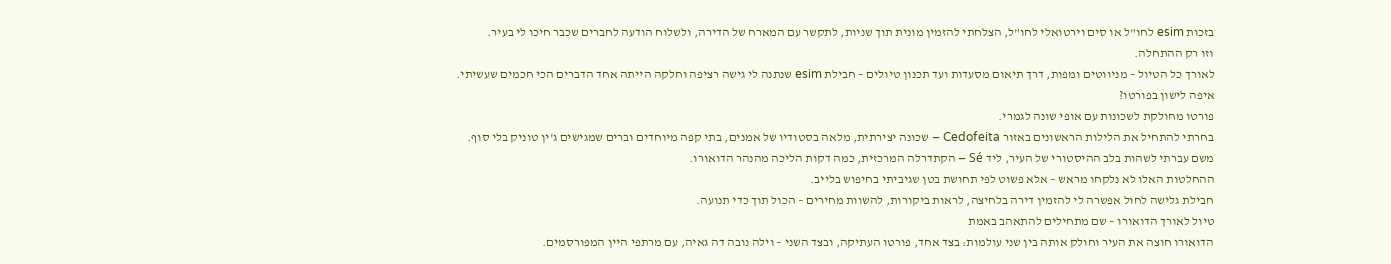בזכות esim לחו"ל או סים וירטואלי לחו"ל, הצלחתי להזמין מונית תוך שניות, לתקשר עם המארח של הדירה, ולשלוח הודעה לחברים שכבר חיכו לי בעיר.
וזו רק ההתחלה.
לאורך כל הטיול – מניווטים ומפות, דרך תיאום מסעדות ועד תכנון טיולים – חבילת esim שנתנה לי גישה רציפה וחלקה הייתה אחד הדברים הכי חכמים שעשיתי.
איפה לישון בפורטו?
פורטו מחולקת לשכונות עם אופי שונה לגמרי.
בחרתי להתחיל את הלילות הראשונים באזור Cedofeita – שכונה יצירתית, מלאה בסטודיו של אמנים, בתי קפה מיוחדים וברים שמגישים ג'ין טוניק בלי סוף.
משם עברתי לשהות בלב ההיסטורי של העיר, ליד Sé – הקתדרלה המרכזית, כמה דקות הליכה מהנהר הדואורו.
ההחלטות האלו לא נלקחו מראש – אלא פשוט לפי תחושת בטן שגיביתי בחיפוש בלייב.
חבילת גלישה לחול אפשרה לי להזמין דירה בלחיצה, לראות ביקורות, להשוות מחירים – הכול תוך כדי תנועה.
טיול לאורך הדואורו – שם מתחילים להתאהב באמת
הדואורו חוצה את העיר וחולק אותה בין שני עולמות: בצד אחד, פורטו העתיקה, ובצד השני – וילה נובה דה גאיה, עם מרתפי היין המפורסמים.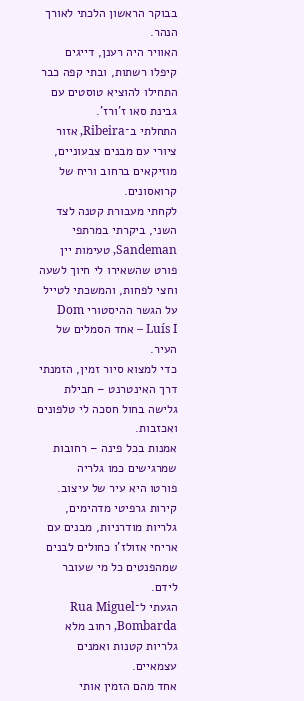בבוקר הראשון הלכתי לאורך הנהר.
האוויר היה רענן, דייגים קיפלו רשתות, ובתי קפה כבר התחילו להוציא טוסטים עם גבינת סאו ז’ורז’.
התחלתי ב־Ribeira, אזור ציורי עם מבנים צבעוניים, מוזיקאים ברחוב וריח של קרואסונים.
לקחתי מעבורת קטנה לצד השני, ביקרתי במרתפי Sandeman, טעימות יין פורט שהשאירו לי חיוך לשעה וחצי לפחות, והמשכתי לטייל על הגשר ההיסטורי Dom Luís I – אחד הסמלים של העיר.
כדי למצוא סיור זמין, הזמנתי דרך האינטרנט – חבילת גלישה בחול חסכה לי טלפונים ואכזבות.
אמנות בכל פינה – רחובות שמרגישים כמו גלריה
פורטו היא עיר של עיצוב.
קירות גרפיטי מדהימים, גלריות מודרניות, מבנים עם אריחי אזולז’ו כחולים לבנים שמהפנטים כל מי שעובר לידם.
הגעתי ל־Rua Miguel Bombarda, רחוב מלא גלריות קטנות ואמנים עצמאיים.
אחד מהם הזמין אותי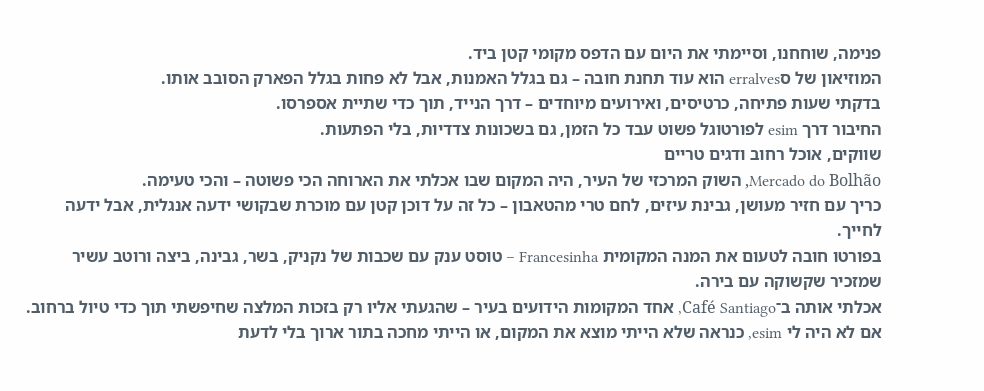פנימה, שוחחנו, וסיימתי את היום עם הדפס מקומי קטן ביד.
המוזיאון של סerralves הוא עוד תחנת חובה – גם בגלל האמנות, אבל לא פחות בגלל הפארק הסובב אותו.
בדקתי שעות פתיחה, כרטיסים, ואירועים מיוחדים – דרך הנייד, תוך כדי שתיית אספרסו.
החיבור דרך esim לפורטוגל פשוט עבד כל הזמן, גם בשכונות צדדיות, בלי הפתעות.
שווקים, אוכל רחוב ודגים טריים
Mercado do Bolhão, השוק המרכזי של העיר, היה המקום שבו אכלתי את הארוחה הכי פשוטה – והכי טעימה.
כריך עם חזיר מעושן, גבינת עיזים, לחם טרי מהטאבון – כל זה על דוכן קטן עם מוכרת שבקושי ידעה אנגלית, אבל ידעה לחייך.
בפורטו חובה לטעום את המנה המקומית Francesinha – טוסט ענק עם שכבות של נקניק, בשר, גבינה, ביצה ורוטב עשיר שמזכיר שקשוקה עם בירה.
אכלתי אותה ב־Café Santiago, אחד המקומות הידועים בעיר – שהגעתי אליו רק בזכות המלצה שחיפשתי תוך כדי טיול ברחוב.
אם לא היה לי esim, כנראה שלא הייתי מוצא את המקום, או הייתי מחכה בתור ארוך בלי לדעת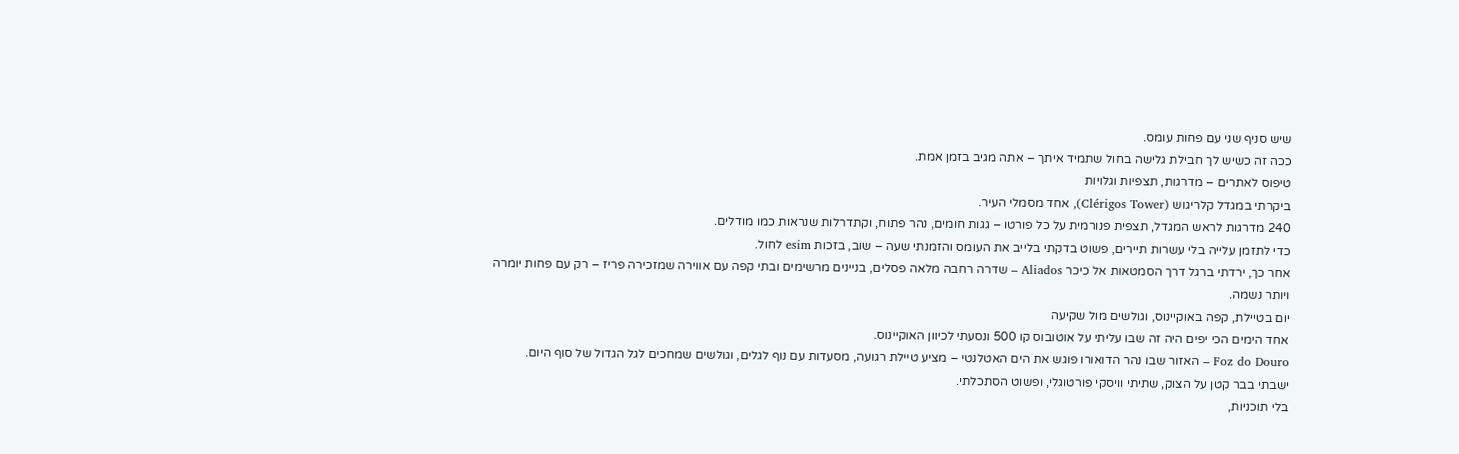שיש סניף שני עם פחות עומס.
ככה זה כשיש לך חבילת גלישה בחול שתמיד איתך – אתה מגיב בזמן אמת.
טיפוס לאתרים – מדרגות, תצפיות וגלויות
ביקרתי במגדל קלריגוש (Clérigos Tower), אחד מסמלי העיר.
240 מדרגות לראש המגדל, תצפית פנורמית על כל פורטו – גגות חומים, נהר פתוח, וקתדרלות שנראות כמו מודלים.
כדי לתזמן עלייה בלי עשרות תיירים, פשוט בדקתי בלייב את העומס והזמנתי שעה – שוב, בזכות esim לחול.
אחר כך, ירדתי ברגל דרך הסמטאות אל כיכר Aliados – שדרה רחבה מלאה פסלים, בניינים מרשימים ובתי קפה עם אווירה שמזכירה פריז – רק עם פחות יומרה ויותר נשמה.
יום בטיילת, קפה באוקיינוס, וגולשים מול שקיעה
אחד הימים הכי יפים היה זה שבו עליתי על אוטובוס קו 500 ונסעתי לכיוון האוקיינוס.
Foz do Douro – האזור שבו נהר הדואורו פוגש את הים האטלנטי – מציע טיילת רגועה, מסעדות עם נוף לגלים, וגולשים שמחכים לגל הגדול של סוף היום.
ישבתי בבר קטן על הצוק, שתיתי וויסקי פורטוגלי, ופשוט הסתכלתי.
בלי תוכניות,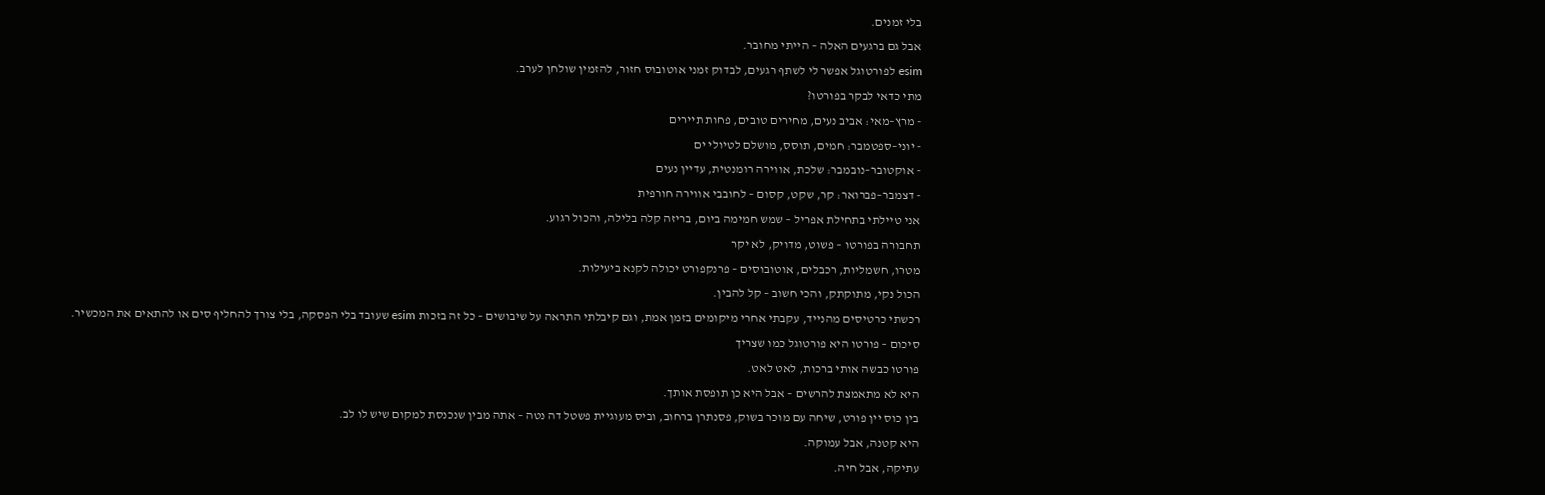בלי זמנים.
אבל גם ברגעים האלה – הייתי מחובר.
esim לפורטוגל אפשר לי לשתף רגעים, לבדוק זמני אוטובוס חזור, להזמין שולחן לערב.
מתי כדאי לבקר בפורטו?
- מרץ–מאי: אביב נעים, מחירים טובים, פחות תיירים
- יוני–ספטמבר: חמים, תוסס, מושלם לטיולי ים
- אוקטובר–נובמבר: שלכת, אווירה רומנטית, עדיין נעים
- דצמבר–פברואר: קר, שקט, קסום – לחובבי אווירה חורפית
אני טיילתי בתחילת אפריל – שמש חמימה ביום, בריזה קלה בלילה, והכול רגוע.
תחבורה בפורטו – פשוט, מדויק, לא יקר
מטרו, חשמליות, רכבלים, אוטובוסים – פרנקפורט יכולה לקנא ביעילות.
הכול נקי, מתוקתק, והכי חשוב – קל להבין.
רכשתי כרטיסים מהנייד, עקבתי אחרי מיקומים בזמן אמת, וגם קיבלתי התראה על שיבושים – כל זה בזכות esim שעובד בלי הפסקה, בלי צורך להחליף סים או להתאים את המכשיר.
סיכום – פורטו היא פורטוגל כמו שצריך
פורטו כבשה אותי ברכות, לאט לאט.
היא לא מתאמצת להרשים – אבל היא כן תופסת אותך.
בין כוס יין פורט, שיחה עם מוכר בשוק, פסנתרן ברחוב, וביס מעוגיית פשטל דה נטה – אתה מבין שנכנסת למקום שיש לו לב.
היא קטנה, אבל עמוקה.
עתיקה, אבל חיה.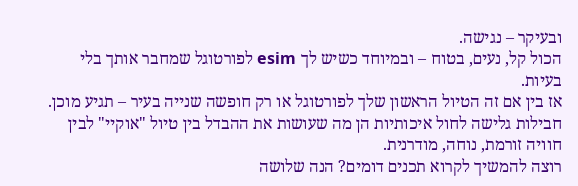ובעיקר – נגישה.
הכול קל, נעים, בטוח – ובמיוחד כשיש לך esim לפורטוגל שמחבר אותך בלי בעיות.
אז בין אם זה הטיול הראשון שלך לפורטוגל או רק חופשה שנייה בעיר – תגיע מוכן.
חבילות גלישה לחול איכותיות הן מה שעושות את ההבדל בין טיול "אוקיי" לבין חוויה זורמת, נוחה, מודרנית.
רוצה להמשיך לקרוא תכנים דומים? הנה שלושה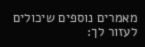מאמרים נוספים שיכולים לעזור לך: